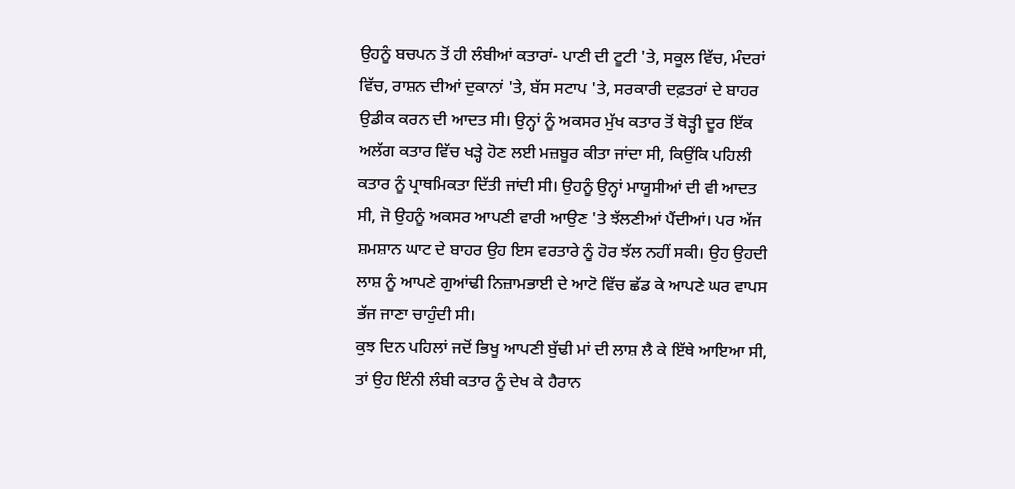ਉਹਨੂੰ ਬਚਪਨ ਤੋਂ ਹੀ ਲੰਬੀਆਂ ਕਤਾਰਾਂ- ਪਾਣੀ ਦੀ ਟੂਟੀ 'ਤੇ, ਸਕੂਲ ਵਿੱਚ, ਮੰਦਰਾਂ ਵਿੱਚ, ਰਾਸ਼ਨ ਦੀਆਂ ਦੁਕਾਨਾਂ 'ਤੇ, ਬੱਸ ਸਟਾਪ 'ਤੇ, ਸਰਕਾਰੀ ਦਫ਼ਤਰਾਂ ਦੇ ਬਾਹਰ ਉਡੀਕ ਕਰਨ ਦੀ ਆਦਤ ਸੀ। ਉਨ੍ਹਾਂ ਨੂੰ ਅਕਸਰ ਮੁੱਖ ਕਤਾਰ ਤੋਂ ਥੋੜ੍ਹੀ ਦੂਰ ਇੱਕ ਅਲੱਗ ਕਤਾਰ ਵਿੱਚ ਖੜ੍ਹੇ ਹੋਣ ਲਈ ਮਜ਼ਬੂਰ ਕੀਤਾ ਜਾਂਦਾ ਸੀ, ਕਿਉਂਕਿ ਪਹਿਲੀ ਕਤਾਰ ਨੂੰ ਪ੍ਰਾਥਮਿਕਤਾ ਦਿੱਤੀ ਜਾਂਦੀ ਸੀ। ਉਹਨੂੰ ਉਨ੍ਹਾਂ ਮਾਯੂਸੀਆਂ ਦੀ ਵੀ ਆਦਤ ਸੀ, ਜੋ ਉਹਨੂੰ ਅਕਸਰ ਆਪਣੀ ਵਾਰੀ ਆਉਣ 'ਤੇ ਝੱਲਣੀਆਂ ਪੈਂਦੀਆਂ। ਪਰ ਅੱਜ ਸ਼ਮਸ਼ਾਨ ਘਾਟ ਦੇ ਬਾਹਰ ਉਹ ਇਸ ਵਰਤਾਰੇ ਨੂੰ ਹੋਰ ਝੱਲ ਨਹੀਂ ਸਕੀ। ਉਹ ਉਹਦੀ ਲਾਸ਼ ਨੂੰ ਆਪਣੇ ਗੁਆਂਢੀ ਨਿਜ਼ਾਮਭਾਈ ਦੇ ਆਟੋ ਵਿੱਚ ਛੱਡ ਕੇ ਆਪਣੇ ਘਰ ਵਾਪਸ ਭੱਜ ਜਾਣਾ ਚਾਹੁੰਦੀ ਸੀ।
ਕੁਝ ਦਿਨ ਪਹਿਲਾਂ ਜਦੋਂ ਭਿਖੂ ਆਪਣੀ ਬੁੱਢੀ ਮਾਂ ਦੀ ਲਾਸ਼ ਲੈ ਕੇ ਇੱਥੇ ਆਇਆ ਸੀ, ਤਾਂ ਉਹ ਇੰਨੀ ਲੰਬੀ ਕਤਾਰ ਨੂੰ ਦੇਖ ਕੇ ਹੈਰਾਨ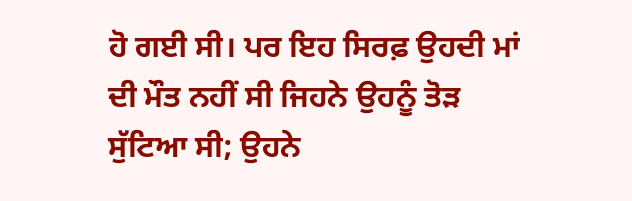ਹੋ ਗਈ ਸੀ। ਪਰ ਇਹ ਸਿਰਫ਼ ਉਹਦੀ ਮਾਂ ਦੀ ਮੌਤ ਨਹੀਂ ਸੀ ਜਿਹਨੇ ਉਹਨੂੰ ਤੋੜ ਸੁੱਟਿਆ ਸੀ; ਉਹਨੇ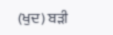(ਖੁਦ) ਬੜੀ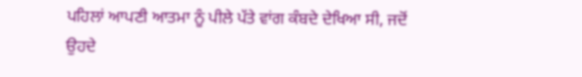ਪਹਿਲਾਂ ਆਪਣੀ ਆਤਮਾ ਨੂੰ ਪੀਲੇ ਪੱਤੇ ਵਾਂਗ ਕੰਬਦੇ ਦੇਖਿਆ ਸੀ, ਜਦੋਂ ਉਹਦੇ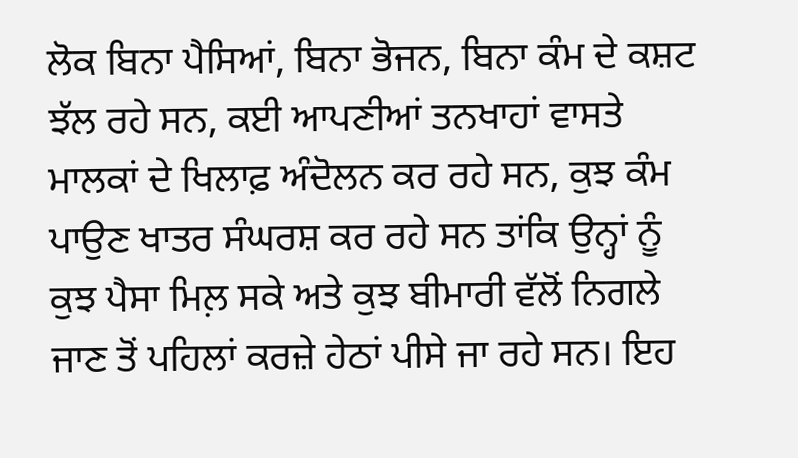ਲੋਕ ਬਿਨਾ ਪੈਸਿਆਂ, ਬਿਨਾ ਭੋਜਨ, ਬਿਨਾ ਕੰਮ ਦੇ ਕਸ਼ਟ ਝੱਲ ਰਹੇ ਸਨ, ਕਈ ਆਪਣੀਆਂ ਤਨਖਾਹਾਂ ਵਾਸਤੇ ਮਾਲਕਾਂ ਦੇ ਖਿਲਾਫ਼ ਅੰਦੋਲਨ ਕਰ ਰਹੇ ਸਨ, ਕੁਝ ਕੰਮ ਪਾਉਣ ਖਾਤਰ ਸੰਘਰਸ਼ ਕਰ ਰਹੇ ਸਨ ਤਾਂਕਿ ਉਨ੍ਹਾਂ ਨੂੰ ਕੁਝ ਪੈਸਾ ਮਿਲ਼ ਸਕੇ ਅਤੇ ਕੁਝ ਬੀਮਾਰੀ ਵੱਲੋਂ ਨਿਗਲੇ ਜਾਣ ਤੋਂ ਪਹਿਲਾਂ ਕਰਜ਼ੇ ਹੇਠਾਂ ਪੀਸੇ ਜਾ ਰਹੇ ਸਨ। ਇਹ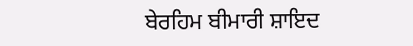ਬੇਰਹਿਮ ਬੀਮਾਰੀ ਸ਼ਾਇਦ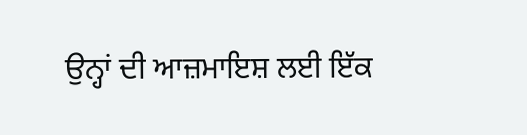ਉਨ੍ਹਾਂ ਦੀ ਆਜ਼ਮਾਇਸ਼ ਲਈ ਇੱਕ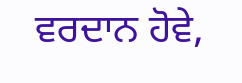ਵਰਦਾਨ ਹੋਵੇ,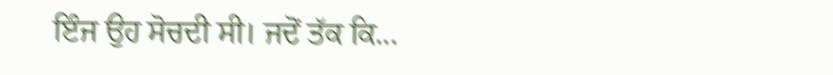ਇੰਜ ਉਹ ਸੋਚਦੀ ਸੀ। ਜਦੋਂ ਤੱਕ ਕਿ...